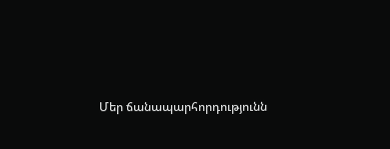Մեր ճանապարհորդությունն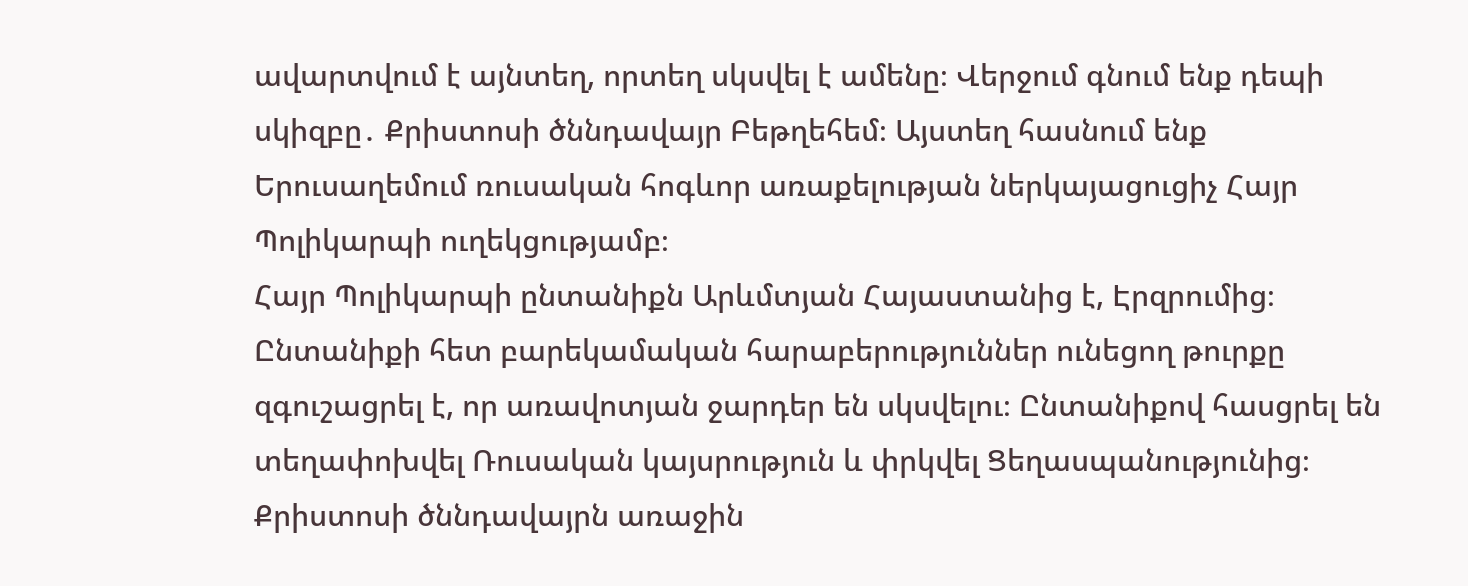ավարտվում է այնտեղ, որտեղ սկսվել է ամենը։ Վերջում գնում ենք դեպի սկիզբը․ Քրիստոսի ծննդավայր Բեթղեհեմ։ Այստեղ հասնում ենք Երուսաղեմում ռուսական հոգևոր առաքելության ներկայացուցիչ Հայր Պոլիկարպի ուղեկցությամբ։
Հայր Պոլիկարպի ընտանիքն Արևմտյան Հայաստանից է, Էրզրումից։ Ընտանիքի հետ բարեկամական հարաբերություններ ունեցող թուրքը զգուշացրել է, որ առավոտյան ջարդեր են սկսվելու։ Ընտանիքով հասցրել են տեղափոխվել Ռուսական կայսրություն և փրկվել Ցեղասպանությունից։
Քրիստոսի ծննդավայրն առաջին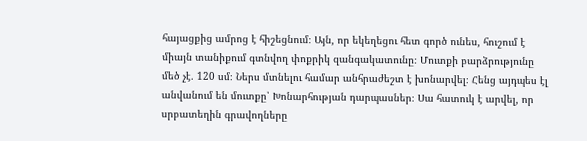հայացքից ամրոց է հիշեցնում։ Այն, որ եկեղեցու հետ գործ ունես, հուշում է միայն տանիքում գտնվող փոքրիկ զանգակատունը։ Մուտքի բարձրությունը մեծ չէ․ 120 սմ։ Ներս մտնելու համար անհրաժեշտ է խոնարվել։ Հենց այդպես էլ անվանում են մուտքը՝ Խոնարհության դարպասներ։ Սա հատուկ է արվել, որ սրբատեղին գրավողները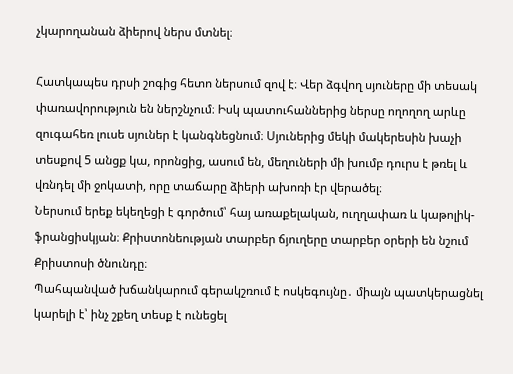չկարողանան ձիերով ներս մտնել։

Հատկապես դրսի շոգից հետո ներսում զով է։ Վեր ձգվող սյուները մի տեսակ փառավորություն են ներշնչում։ Իսկ պատուհաններից ներսը ողողող արևը զուգահեռ լուսե սյուներ է կանգնեցնում։ Սյուներից մեկի մակերեսին խաչի տեսքով 5 անցք կա, որոնցից, ասում են, մեղուների մի խումբ դուրս է թռել և վռնդել մի ջոկատի, որը տաճարը ձիերի ախոռի էր վերածել։
Ներսում երեք եկեղեցի է գործում՝ հայ առաքելական, ուղղափառ և կաթոլիկ-ֆրանցիսկյան։ Քրիստոնեության տարբեր ճյուղերը տարբեր օրերի են նշում Քրիստոսի ծնունդը։
Պահպանված խճանկարում գերակշռում է ոսկեգույնը․ միայն պատկերացնել կարելի է՝ ինչ շքեղ տեսք է ունեցել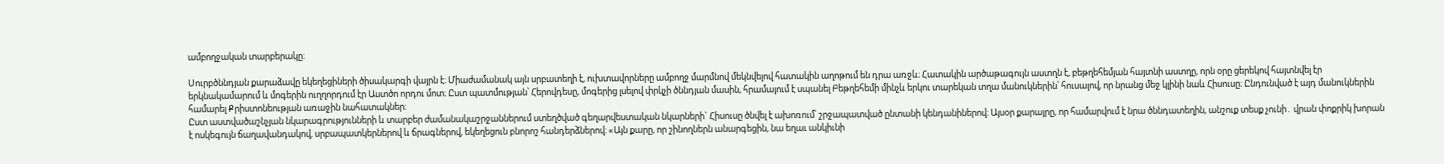ամբողջական տարբերակը։

Սուրբծննդյան քարաձավը եկեղեցիների ծիսակարգի վայրն է։ Միաժամանակ այն սրբատեղի է, ուխտավորները ամբողջ մարմնով մեկնվելով հատակին աղոթում են դրա առջև։ Հատակին արծաթագույն աստղն է, բեթղեհեմյան հայտնի աստղը, որն օրը ցերեկով հայտնվել էր երկնակամարում և մոգերին ուղղորդում էր Աստծո որդու մոտ։ Ըստ պատմության՝ Հերովդեսը, մոգերից լսելով փրկչի ծննդյան մասին, հրամայում է սպանել Բեթղեհեմի մինչև երկու տարեկան տղա մանուկներին՝ հուսալով, որ նրանց մեջ կլինի նաև Հիսուսը։ Ընդունված է այդ մանուկներին համարել Քրիստոնեության առաջին նահատակներ։
Ըստ աստվածաշնչյան նկարագրությունների և տարբեր ժամանակաշրջաններում ստեղծված գեղարվեստական նկարների` Հիսուսը ծնվել է ախոռում՝ շրջապատված ընտանի կենդանիներով։ Այսօր քարայրը, որ համարվում է նրա ծննդատեղին, անշուք տեսք չունի․ վրան փոքրիկ խորան է ոսկեգույն ճաղավանդակով, սրբապատկերներով և ճրագներով, եկեղեցուն բնորոշ հանդերձներով։ «Այն քարը, որ շինողներն անարգեցին, նա եղաւ անկիւնի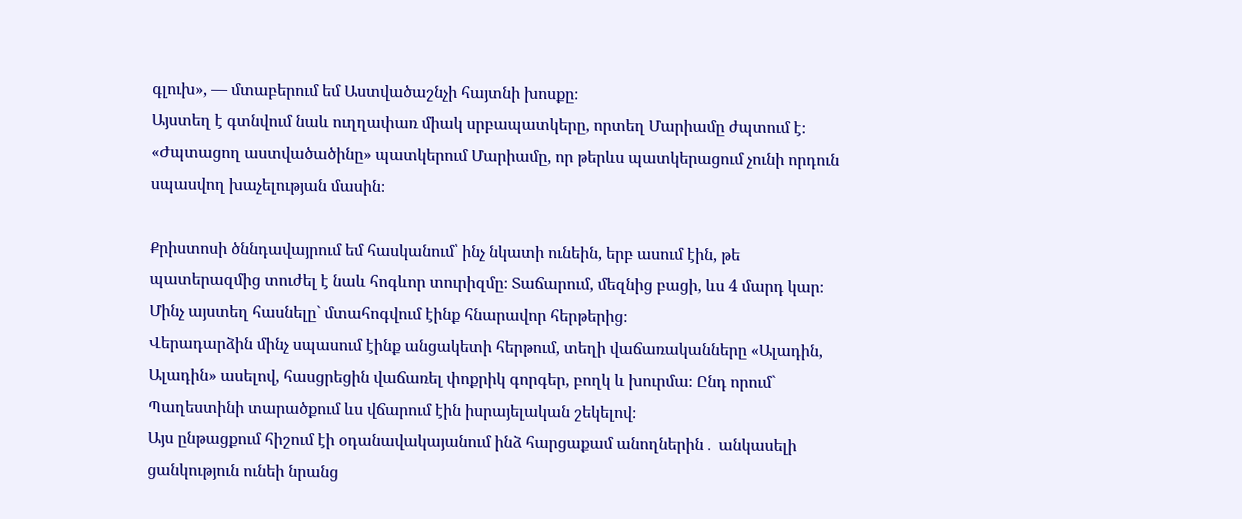գլուխ», — մտաբերում եմ Աստվածաշնչի հայտնի խոսքը։
Այստեղ է գտնվում նաև ուղղափառ միակ սրբապատկերը, որտեղ Մարիամը ժպտում է։ «Ժպտացող աստվածածինը» պատկերում Մարիամը, որ թերևս պատկերացում չունի որդուն սպասվող խաչելության մասին։

Քրիստոսի ծննդավայրում եմ հասկանում՝ ինչ նկատի ունեին, երբ ասում էին, թե պատերազմից տուժել է նաև հոգևոր տուրիզմը։ Տաճարում, մեզնից բացի, ևս 4 մարդ կար։ Մինչ այստեղ հասնելը` մտահոգվում էինք հնարավոր հերթերից։
Վերադարձին մինչ սպասում էինք անցակետի հերթում, տեղի վաճառականները «Ալադին, Ալադին» ասելով, հասցրեցին վաճառել փոքրիկ գորգեր, բողկ և խուրմա։ Ընդ որում` Պաղեստինի տարածքում ևս վճարում էին իսրայելական շեկելով։
Այս ընթացքում հիշում էի օդանավակայանում ինձ հարցաքամ անողներին․ անկասելի ցանկություն ունեի նրանց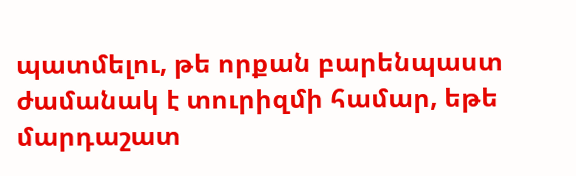պատմելու, թե որքան բարենպաստ ժամանակ է տուրիզմի համար, եթե մարդաշատ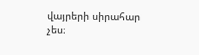վայրերի սիրահար չես։